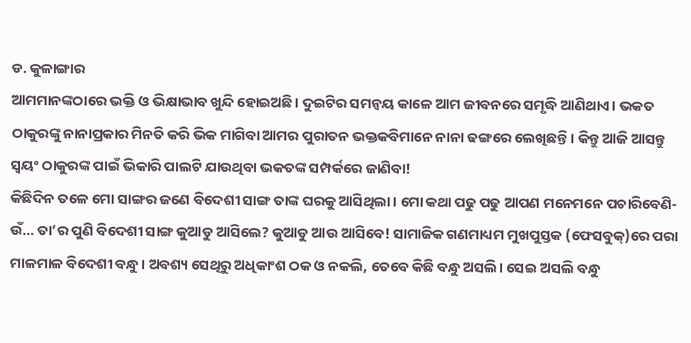ଡ. କୁଳାଙ୍ଗାର
ଆମମାନଙ୍କଠାରେ ଭକ୍ତି ଓ ଭିକ୍ଷାଭାବ ଖୁନ୍ଦି ହୋଇଅଛି। ଦୁଇଟିର ସମନ୍ବୟ କାଳେ ଆମ ଜୀବନରେ ସମୃଦ୍ଧି ଆଣିଥାଏ। ଭକତ ଠାକୁରଙ୍କୁ ନାନାପ୍ରକାର ମିନତି କରି ଭିକ ମାଗିବା ଆମର ପୁରାତନ ଭକ୍ତକବିମାନେ ନାନା ଢଙ୍ଗରେ ଲେଖିଛନ୍ତି। କିନ୍ତୁ ଆଜି ଆସନ୍ତୁ ସ୍ବୟଂ ଠାକୁରଙ୍କ ପାଇଁ ଭିକାରି ପାଲଟି ଯାଉଥିବା ଭକତଙ୍କ ସମ୍ପର୍କରେ ଜାଣିବା!
କିଛିଦିନ ତଳେ ମୋ ସାଙ୍ଗର ଜଣେ ବିଦେଶୀ ସାଙ୍ଗ ତାଙ୍କ ଘରକୁ ଆସିଥିଲା। ମୋ କଥା ପଢୁ ପଢୁ ଆପଣ ମନେମନେ ପଚାରିବେଣି- ଉଁ… ତା’ର ପୁଣି ବିଦେଶୀ ସାଙ୍ଗ କୁଆଡୁ ଆସିଲେ? କୁଆଡୁ ଆଉ ଆସିବେ! ସାମାଜିକ ଗଣମାଧ୍ୟମ ମୁଖପୁସ୍ତକ (ଫେସବୁକ୍)ରେ ପରା ମାଳମାଳ ବିଦେଶୀ ବନ୍ଧୁ। ଅବଶ୍ୟ ସେଥିରୁ ଅଧିକାଂଶ ଠକ ଓ ନକଲି, ତେବେ କିଛି ବନ୍ଧୁ ଅସଲି। ସେଇ ଅସଲି ବନ୍ଧୁ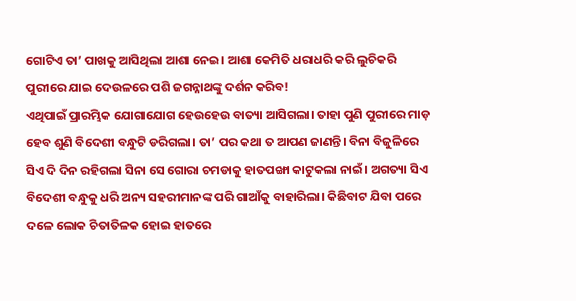ଗୋଟିଏ ତା’ ପାଖକୁ ଆସିଥିଲା ଆଶା ନେଇ। ଆଶା କେମିତି ଧରାଧରି କରି ଲୁଚିକରି ପୁରୀରେ ଯାଇ ଦେଉଳରେ ପଶି ଜଗନ୍ନାଥଙ୍କୁ ଦର୍ଶନ କରିବ!
ଏଥିପାଇଁ ପ୍ରାରମ୍ଭିକ ଯୋଗାଯୋଗ ହେଉହେଉ ବାତ୍ୟା ଆସିଗଲା। ତାହା ପୁଣି ପୁରୀରେ ମାଡ଼ ହେବ ଶୁଣି ବିଦେଶୀ ବନ୍ଧୁଟି ଡରିଗଲା। ତା’ ପର କଥା ତ ଆପଣ ଜାଣନ୍ତି। ବିନା ବିଜୁଳିରେ ସିଏ ଦି ଦିନ ରହିଗଲା ସିନା ସେ ଗୋରା ଚମଡାକୁ ହାତପଙ୍ଖା କାଟୁକଲା ନାଇଁ। ଅଗତ୍ୟା ସିଏ ବିଦେଶୀ ବନ୍ଧୁକୁ ଧରି ଅନ୍ୟ ସହରୀମାନଙ୍କ ପରି ଗାଆଁକୁ ବାହାରିଲା। କିଛିବାଟ ଯିବା ପରେ ଦଳେ ଲୋକ ଚିତାତିଳକ ହୋଇ ହାତରେ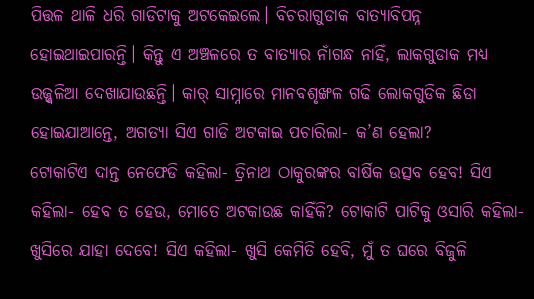ପିତ୍ତଳ ଥାଳି ଧରି ଗାଡିଟାକୁ ଅଟକେଇଲେ। ବିଚରାଗୁଡାକ ବାତ୍ୟାବିପନ୍ନ ହୋଇଥାଇପାରନ୍ତି। କିନ୍ତୁ ଏ ଅଞ୍ଚଳରେ ତ ବାତ୍ୟାର ନାଁଗନ୍ଧ ନାହିଁ, ଲାକଗୁଡାକ ମଧ୍ୟ ଉଜ୍ଜ୍ୱଳିଆ ଦେଖାଯାଉଛନ୍ତି। କାର୍ ସାମ୍ନାରେ ମାନବଶୃଙ୍ଖଳ ଗଢି ଲୋକଗୁଡିକ ଛିଡା ହୋଇଯାଆନ୍ତେ, ଅଗତ୍ୟା ସିଏ ଗାଡି ଅଟକାଇ ପଚାରିଲା- କ’ଣ ହେଲା?
ଟୋକାଟିଏ ଦାନ୍ତ ନେଫେଡି କହିଲା- ତ୍ରିନାଥ ଠାକୁରଙ୍କର ବାର୍ଷିକ ଉତ୍ସବ ହେବ! ସିଏ କହିଲା- ହେବ ତ ହେଉ, ମୋତେ ଅଟକାଉଛ କାହିଁକି? ଟୋକାଟି ପାଟିକୁ ଓସାରି କହିଲା- ଖୁସିରେ ଯାହା ଦେବେ! ସିଏ କହିଲା- ଖୁସି କେମିତି ହେବି, ମୁଁ ତ ଘରେ ବିଜୁଳି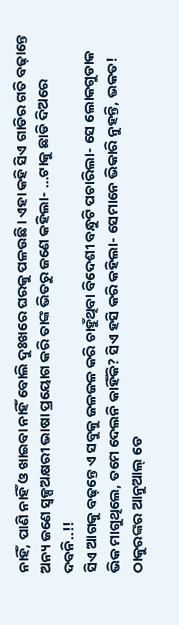ନାହିଁ, ପାଣି ନାହିଁ ଓ ଖାଇବା ନାହିଁ ବୋଲି ଦୁଃଖରେ ଘରକୁ ପଳଉଛି। ଏହା କହି ସିଏ ଗାଡିର ଗତି ବଢ଼ାନ୍ତେ ଅନ୍ୟ ଜଣେ ସ୍ବଳ୍ପଅକ୍ଷରୀ ଭାଷା ପ୍ରୟୋଗ କରି ତାଙ୍କ ଭିତରୁ ଜଣେ କହିଲା- …ଟାକୁ ଛାଡି ଦିଅରେ ଦବନି..!!
ସିଏ ଆଗକୁ ବଢ଼ନ୍ତେ ଏ ସବୁକୁ ଜଳଜଳ କରି ଚାହୁଁଥିବା ବିଦେଶୀ ବନ୍ଧୁଟି ପଚାରିଲା- ସେ ଲୋକଗୁଡାକ ଭିକ ମାଗୁଥିଲେ, ତମେ ଦେଲନି କାହିଁକି? ସିଏ ହସି କରି କହିଲା- ସେମାନେ ଭିକାରି ନୁହନ୍ତି, ଭକତ! ଠାକୁରଙ୍କର ଆନୁଆଲ୍ ଡେ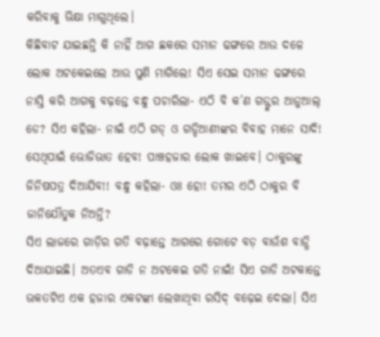କରିବାକୁ ଭିକ୍ଷା ମାଗୁଥିଲେ।
କିଛିବାଟ ଯାଇଛନ୍ତି କି ନାହିଁ ଆଗ ଛକରେ ସମାନ ଢଙ୍ଗରେ ଆଉ ଦଳେ ଲୋକ ଅଟକେଇଲେ ଆଉ ପୁଣି ମାଗିଲେ! ସିଏ ସେଇ ସମାନ ଢଙ୍ଗରେ ନାସ୍ତି କରି ଆଗକୁ ବଢ଼ନ୍ତେ ବନ୍ଧୁ ପଚାରିଲା- ଏଠି ବି କ’ଣ ଗଡ୍ଙ୍କର ଆନୁଆଲ୍ ଡେ? ସିଏ କହିଲା- ନାଇଁ ଏଠି ଗଡ୍ ଓ ଗଡ୍ଡିଆଣୀଙ୍କର ବିବାହ ମାନେ ସାଦି! ସେଥିପାଇଁ ଭୋଜିଭାତ ହେବ! ପାଞ୍ଚହଜାର ଲୋକ ଖାଇବେ। ଠାକୁରଙ୍କୁ ଜିନିଷପତ୍ର ଦିଆଯିବ!! ବନ୍ଧୁ କହିଲା- ଓଃ ହୋ! ତମର ଏଠି ଠାକୁର ବି ଜାନିଯୌତୁକ ନିଅନ୍ତି?
ସିଏ ଲାଜରେ ଗାଡ଼ିର ଗତି ବଢ଼ାନ୍ତେ ଆଗରେ ଗୋଟେ ବଡ଼ ବାଉଁଶ ବାନ୍ଧି ଦିଆଯାଇଛି। ଅତଏବ ଗାଡି ନ ଅଟକେଇ ଗତି ନାଇଁ! ସିଏ ଗାଡି ଅଟକାନ୍ତେ ଭକତଟିଏ ଏକ ହଜାର ଏକଟଙ୍କା ଲେଖାଥିବା ରସିଦ୍ ବଢ଼େଇ ଦେଲା। ସିଏ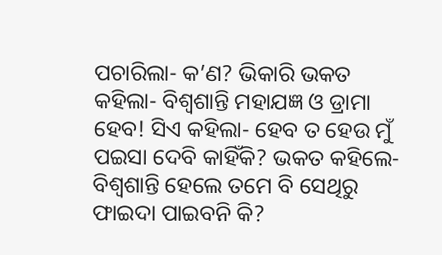ପଚାରିଲା- କ’ଣ? ଭିକାରି ଭକତ କହିଲା- ବିଶ୍ୱଶାନ୍ତି ମହାଯଜ୍ଞ ଓ ଡ୍ରାମା ହେବ! ସିଏ କହିଲା- ହେବ ତ ହେଉ ମୁଁ ପଇସା ଦେବି କାହିଁକି? ଭକତ କହିଲେ- ବିଶ୍ୱଶାନ୍ତି ହେଲେ ତମେ ବି ସେଥିରୁ ଫାଇଦା ପାଇବନି କି?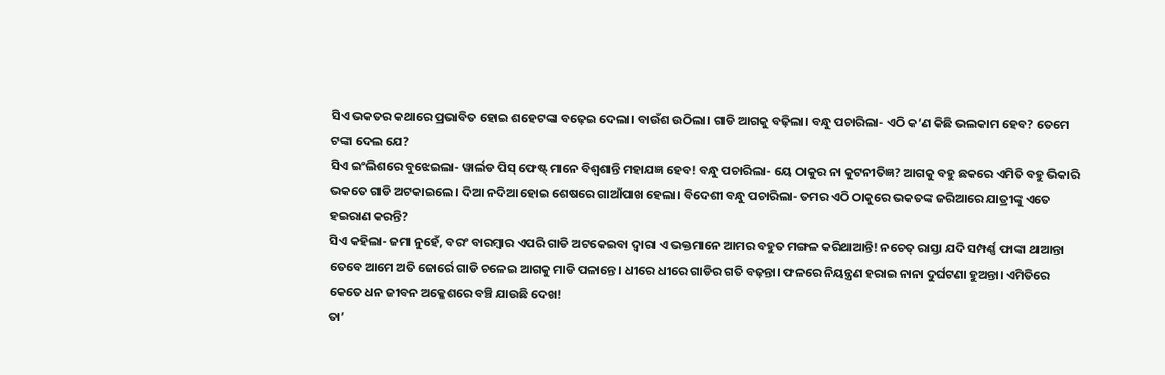ସିଏ ଭକତର କଥାରେ ପ୍ରଭାବିତ ହୋଇ ଶହେଟଙ୍କା ବଢ଼େଇ ଦେଲା। ବାଉଁଶ ଉଠିଲା। ଗାଡି ଆଗକୁ ବଢ଼ିଲା। ବନ୍ଧୁ ପଚାରିଲା- ଏଠି କ’ଣ କିଛି ଭଲକାମ ହେବ? ତେମେ ଟଙ୍କା ଦେଲ ଯେ?
ସିଏ ଇଂଲିଶରେ ବୁଝେଇଲା- ୱାର୍ଲଡ ପିସ୍ ଫେଷ୍ଟ୍ ମାନେ ବିଶ୍ୱଶାନ୍ତି ମହାଯଜ୍ଞ ହେବ! ବନ୍ଧୁ ପଚାରିଲା- ୟେ ଠାକୁର ନା କୁଟନୀତିଜ୍ଞ? ଆଗକୁ ବହୁ ଛକରେ ଏମିତି ବହୁ ଭିକାରି ଭକତେ ଗାଡି ଅଟକାଇଲେ। ଦିଆ ନଦିଆ ହୋଇ ଶେଷରେ ଗାଆଁପାଖ ହେଲା। ବିଦେଶୀ ବନ୍ଧୁ ପଚାରିଲା- ତମର ଏଠି ଠାକୁରେ ଭକତଙ୍କ ଜରିଆରେ ଯାତ୍ରୀଙ୍କୁ ଏତେ ହଇରାଣ କରନ୍ତି?
ସିଏ କହିଲା- ଜମା ନୁହେଁ, ବରଂ ବାରମ୍ବାର ଏପରି ଗାଡି ଅଟକେଇବା ଦ୍ୱାରା ଏ ଭକ୍ତମାନେ ଆମର ବହୁତ ମଙ୍ଗଳ କରିଥାଆନ୍ତି! ନଚେତ୍ ରାସ୍ତା ଯଦି ସମ୍ପର୍ଣ୍ଣ ଫାଙ୍କା ଥାଆନ୍ତା ତେବେ ଆମେ ଅତି ଜୋର୍ରେ ଗାଡି ଚଳେଇ ଆଗକୁ ମାଡି ପଳାନ୍ତେ। ଧୀରେ ଧୀରେ ଗାଡିର ଗତି ବଢ଼ନ୍ତା। ଫଳରେ ନିୟନ୍ତ୍ରଣ ହରାଇ ନାନା ଦୁର୍ଘଟଣା ହୁଅନ୍ତା। ଏମିତିରେ କେତେ ଧନ ଜୀବନ ଅକ୍ଳେଶରେ ବଞ୍ଚି ଯାଉଛି ଦେଖ!
ତା’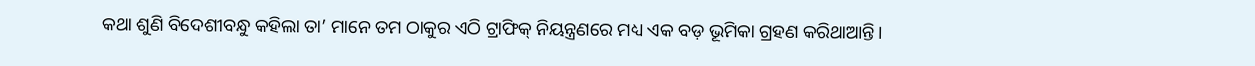କଥା ଶୁଣି ବିଦେଶୀବନ୍ଧୁ କହିଲା ତା’ ମାନେ ତମ ଠାକୁର ଏଠି ଟ୍ରାଫିକ୍ ନିୟନ୍ତ୍ରଣରେ ମଧ୍ୟ ଏକ ବଡ଼ ଭୂମିକା ଗ୍ରହଣ କରିଥାଆନ୍ତି।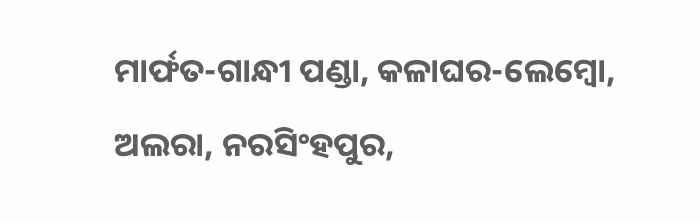ମାର୍ଫତ-ଗାନ୍ଧୀ ପଣ୍ଡା, କଳାଘର-ଲେମ୍ବୋ, ଅଲରା, ନରସିଂହପୁର,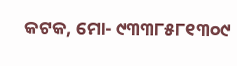କଟକ, ମୋ- ୯୩୩୮୫୮୧୩୦୯